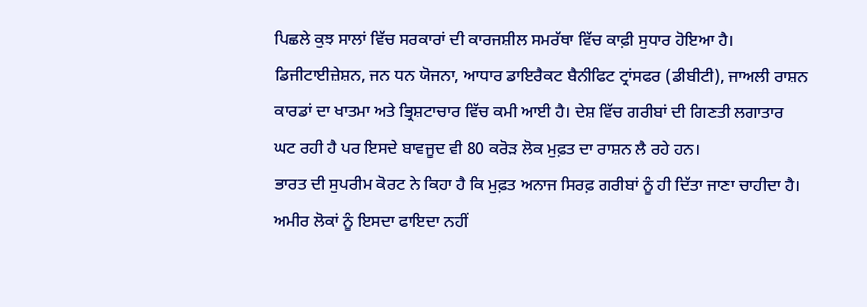ਪਿਛਲੇ ਕੁਝ ਸਾਲਾਂ ਵਿੱਚ ਸਰਕਾਰਾਂ ਦੀ ਕਾਰਜਸ਼ੀਲ ਸਮਰੱਥਾ ਵਿੱਚ ਕਾਫ਼ੀ ਸੁਧਾਰ ਹੋਇਆ ਹੈ। ਡਿਜੀਟਾਈਜ਼ੇਸ਼ਨ, ਜਨ ਧਨ ਯੋਜਨਾ, ਆਧਾਰ ਡਾਇਰੈਕਟ ਬੈਨੀਫਿਟ ਟ੍ਰਾਂਸਫਰ (ਡੀਬੀਟੀ), ਜਾਅਲੀ ਰਾਸ਼ਨ ਕਾਰਡਾਂ ਦਾ ਖਾਤਮਾ ਅਤੇ ਭ੍ਰਿਸ਼ਟਾਚਾਰ ਵਿੱਚ ਕਮੀ ਆਈ ਹੈ। ਦੇਸ਼ ਵਿੱਚ ਗਰੀਬਾਂ ਦੀ ਗਿਣਤੀ ਲਗਾਤਾਰ ਘਟ ਰਹੀ ਹੈ ਪਰ ਇਸਦੇ ਬਾਵਜੂਦ ਵੀ 80 ਕਰੋੜ ਲੋਕ ਮੁਫ਼ਤ ਦਾ ਰਾਸ਼ਨ ਲੈ ਰਹੇ ਹਨ।
ਭਾਰਤ ਦੀ ਸੁਪਰੀਮ ਕੋਰਟ ਨੇ ਕਿਹਾ ਹੈ ਕਿ ਮੁਫ਼ਤ ਅਨਾਜ ਸਿਰਫ਼ ਗਰੀਬਾਂ ਨੂੰ ਹੀ ਦਿੱਤਾ ਜਾਣਾ ਚਾਹੀਦਾ ਹੈ। ਅਮੀਰ ਲੋਕਾਂ ਨੂੰ ਇਸਦਾ ਫਾਇਦਾ ਨਹੀਂ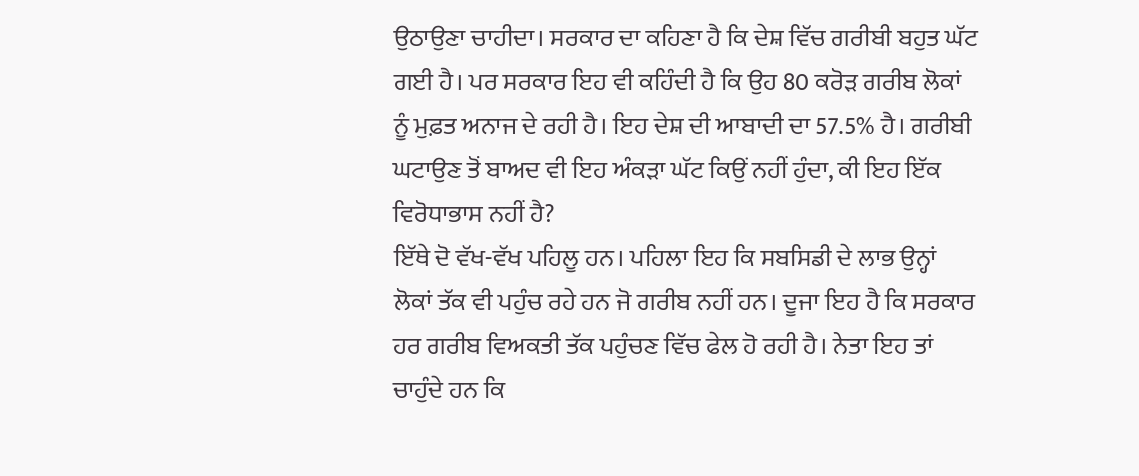ਉਠਾਉਣਾ ਚਾਹੀਦਾ। ਸਰਕਾਰ ਦਾ ਕਹਿਣਾ ਹੈ ਕਿ ਦੇਸ਼ ਵਿੱਚ ਗਰੀਬੀ ਬਹੁਤ ਘੱਟ ਗਈ ਹੈ। ਪਰ ਸਰਕਾਰ ਇਹ ਵੀ ਕਹਿੰਦੀ ਹੈ ਕਿ ਉਹ 80 ਕਰੋੜ ਗਰੀਬ ਲੋਕਾਂ ਨੂੰ ਮੁਫ਼ਤ ਅਨਾਜ ਦੇ ਰਹੀ ਹੈ। ਇਹ ਦੇਸ਼ ਦੀ ਆਬਾਦੀ ਦਾ 57.5% ਹੈ। ਗਰੀਬੀ ਘਟਾਉਣ ਤੋਂ ਬਾਅਦ ਵੀ ਇਹ ਅੰਕੜਾ ਘੱਟ ਕਿਉਂ ਨਹੀਂ ਹੁੰਦਾ, ਕੀ ਇਹ ਇੱਕ ਵਿਰੋਧਾਭਾਸ ਨਹੀਂ ਹੈ?
ਇੱਥੇ ਦੋ ਵੱਖ-ਵੱਖ ਪਹਿਲੂ ਹਨ। ਪਹਿਲਾ ਇਹ ਕਿ ਸਬਸਿਡੀ ਦੇ ਲਾਭ ਉਨ੍ਹਾਂ ਲੋਕਾਂ ਤੱਕ ਵੀ ਪਹੁੰਚ ਰਹੇ ਹਨ ਜੋ ਗਰੀਬ ਨਹੀਂ ਹਨ। ਦੂਜਾ ਇਹ ਹੈ ਕਿ ਸਰਕਾਰ ਹਰ ਗਰੀਬ ਵਿਅਕਤੀ ਤੱਕ ਪਹੁੰਚਣ ਵਿੱਚ ਫੇਲ ਹੋ ਰਹੀ ਹੈ। ਨੇਤਾ ਇਹ ਤਾਂ ਚਾਹੁੰਦੇ ਹਨ ਕਿ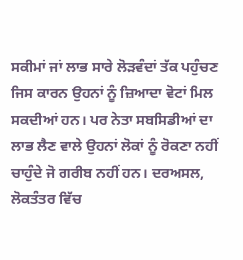ਸਕੀਮਾਂ ਜਾਂ ਲਾਭ ਸਾਰੇ ਲੋੜਵੰਦਾਂ ਤੱਕ ਪਹੁੰਚਣ ਜਿਸ ਕਾਰਨ ਉਹਨਾਂ ਨੂੰ ਜ਼ਿਆਦਾ ਵੋਟਾਂ ਮਿਲ ਸਕਦੀਆਂ ਹਨ। ਪਰ ਨੇਤਾ ਸਬਸਿਡੀਆਂ ਦਾ ਲਾਭ ਲੈਣ ਵਾਲੇ ਉਹਨਾਂ ਲੋਕਾਂ ਨੂੰ ਰੋਕਣਾ ਨਹੀਂ ਚਾਹੁੰਦੇ ਜੋ ਗਰੀਬ ਨਹੀਂ ਹਨ। ਦਰਅਸਲ, ਲੋਕਤੰਤਰ ਵਿੱਚ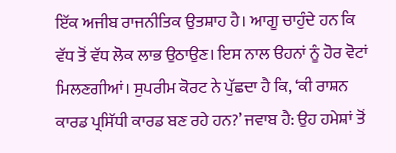ਇੱਕ ਅਜੀਬ ਰਾਜਨੀਤਿਕ ਉਤਸ਼ਾਹ ਹੈ। ਆਗੂ ਚਾਹੁੰਦੇ ਹਨ ਕਿ ਵੱਧ ਤੋਂ ਵੱਧ ਲੋਕ ਲਾਭ ਉਠਾਉਣ। ਇਸ ਨਾਲ ੳਹਨਾਂ ਨੂੰ ਹੋਰ ਵੋਟਾਂ ਮਿਲਣਗੀਆਂ। ਸੁਪਰੀਮ ਕੋਰਟ ਨੇ ਪੁੱਛਦਾ ਹੈ ਕਿ, ‘ਕੀ ਰਾਸ਼ਨ ਕਾਰਡ ਪ੍ਰਸਿੱਧੀ ਕਾਰਡ ਬਣ ਰਹੇ ਹਨ?’ ਜਵਾਬ ਹੈ: ਉਹ ਹਮੇਸ਼ਾਂ ਤੋਂ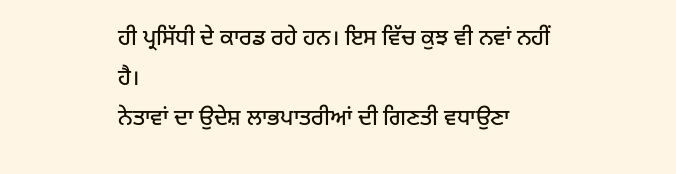ਹੀ ਪ੍ਰਸਿੱਧੀ ਦੇ ਕਾਰਡ ਰਹੇ ਹਨ। ਇਸ ਵਿੱਚ ਕੁਝ ਵੀ ਨਵਾਂ ਨਹੀਂ ਹੈ।
ਨੇਤਾਵਾਂ ਦਾ ਉਦੇਸ਼ ਲਾਭਪਾਤਰੀਆਂ ਦੀ ਗਿਣਤੀ ਵਧਾਉਣਾ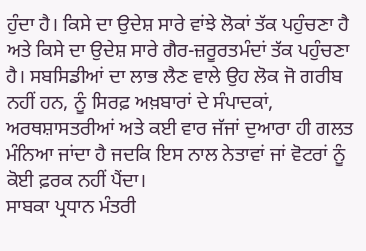ਹੁੰਦਾ ਹੈ। ਕਿਸੇ ਦਾ ਉਦੇਸ਼ ਸਾਰੇ ਵਾਂਝੇ ਲੋਕਾਂ ਤੱਕ ਪਹੁੰਚਣਾ ਹੈ ਅਤੇ ਕਿਸੇ ਦਾ ਉਦੇਸ਼ ਸਾਰੇ ਗੈਰ-ਜ਼ਰੂਰਤਮੰਦਾਂ ਤੱਕ ਪਹੁੰਚਣਾ ਹੈ। ਸਬਸਿਡੀਆਂ ਦਾ ਲਾਭ ਲੈਣ ਵਾਲੇ ਉਹ ਲੋਕ ਜੋ ਗਰੀਬ ਨਹੀਂ ਹਨ, ਨੂੰ ਸਿਰਫ਼ ਅਖ਼ਬਾਰਾਂ ਦੇ ਸੰਪਾਦਕਾਂ, ਅਰਥਸ਼ਾਸਤਰੀਆਂ ਅਤੇ ਕਈ ਵਾਰ ਜੱਜਾਂ ਦੁਆਰਾ ਹੀ ਗਲਤ ਮੰਨਿਆ ਜਾਂਦਾ ਹੈ ਜਦਕਿ ਇਸ ਨਾਲ ਨੇਤਾਵਾਂ ਜਾਂ ਵੋਟਰਾਂ ਨੂੰ ਕੋਈ ਫ਼ਰਕ ਨਹੀਂ ਪੈਂਦਾ।
ਸਾਬਕਾ ਪ੍ਰਧਾਨ ਮੰਤਰੀ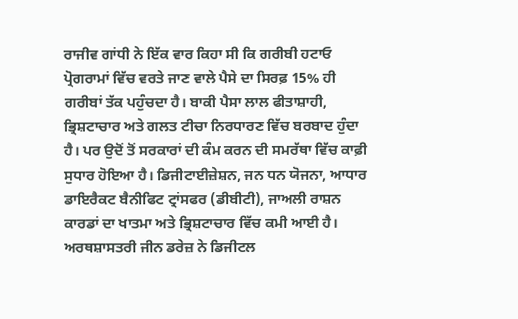ਰਾਜੀਵ ਗਾਂਧੀ ਨੇ ਇੱਕ ਵਾਰ ਕਿਹਾ ਸੀ ਕਿ ਗਰੀਬੀ ਹਟਾਓ ਪ੍ਰੋਗਰਾਮਾਂ ਵਿੱਚ ਵਰਤੇ ਜਾਣ ਵਾਲੇ ਪੈਸੇ ਦਾ ਸਿਰਫ਼ 15% ਹੀ ਗਰੀਬਾਂ ਤੱਕ ਪਹੁੰਚਦਾ ਹੈ। ਬਾਕੀ ਪੈਸਾ ਲਾਲ ਫੀਤਾਸ਼ਾਹੀ, ਭ੍ਰਿਸ਼ਟਾਚਾਰ ਅਤੇ ਗਲਤ ਟੀਚਾ ਨਿਰਧਾਰਣ ਵਿੱਚ ਬਰਬਾਦ ਹੁੰਦਾ ਹੈ। ਪਰ ਉਦੋਂ ਤੋਂ ਸਰਕਾਰਾਂ ਦੀ ਕੰਮ ਕਰਨ ਦੀ ਸਮਰੱਥਾ ਵਿੱਚ ਕਾਫ਼ੀ ਸੁਧਾਰ ਹੋਇਆ ਹੈ। ਡਿਜੀਟਾਈਜ਼ੇਸ਼ਨ, ਜਨ ਧਨ ਯੋਜਨਾ, ਆਧਾਰ ਡਾਇਰੈਕਟ ਬੈਨੀਫਿਟ ਟ੍ਰਾਂਸਫਰ (ਡੀਬੀਟੀ), ਜਾਅਲੀ ਰਾਸ਼ਨ ਕਾਰਡਾਂ ਦਾ ਖਾਤਮਾ ਅਤੇ ਭ੍ਰਿਸ਼ਟਾਚਾਰ ਵਿੱਚ ਕਮੀ ਆਈ ਹੈ। ਅਰਥਸ਼ਾਸਤਰੀ ਜੀਨ ਡਰੇਜ਼ ਨੇ ਡਿਜੀਟਲ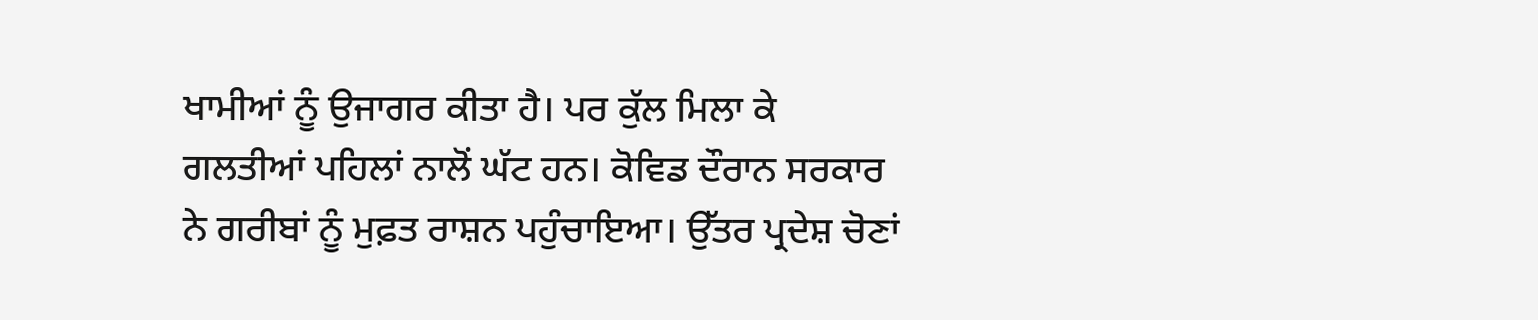ਖਾਮੀਆਂ ਨੂੰ ਉਜਾਗਰ ਕੀਤਾ ਹੈ। ਪਰ ਕੁੱਲ ਮਿਲਾ ਕੇ ਗਲਤੀਆਂ ਪਹਿਲਾਂ ਨਾਲੋਂ ਘੱਟ ਹਨ। ਕੋਵਿਡ ਦੌਰਾਨ ਸਰਕਾਰ ਨੇ ਗਰੀਬਾਂ ਨੂੰ ਮੁਫ਼ਤ ਰਾਸ਼ਨ ਪਹੁੰਚਾਇਆ। ਉੱਤਰ ਪ੍ਰਦੇਸ਼ ਚੋਣਾਂ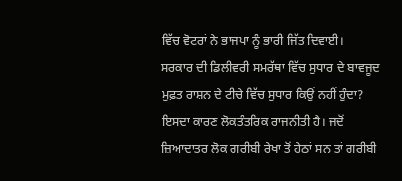ਵਿੱਚ ਵੋਟਰਾਂ ਨੇ ਭਾਜਪਾ ਨੂੰ ਭਾਰੀ ਜਿੱਤ ਦਿਵਾਈ।
ਸਰਕਾਰ ਦੀ ਡਿਲੀਵਰੀ ਸਮਰੱਥਾ ਵਿੱਚ ਸੁਧਾਰ ਦੇ ਬਾਵਜੂਦ ਮੁਫ਼ਤ ਰਾਸ਼ਨ ਦੇ ਟੀਚੇ ਵਿੱਚ ਸੁਧਾਰ ਕਿਉਂ ਨਹੀਂ ਹੁੰਦਾ? ਇਸਦਾ ਕਾਰਣ ਲੋਕਤੰਤਰਿਕ ਰਾਜਨੀਤੀ ਹੈ। ਜਦੋਂ ਜ਼ਿਆਦਾਤਰ ਲੋਕ ਗਰੀਬੀ ਰੇਖਾ ਤੋਂ ਹੇਠਾਂ ਸਨ ਤਾਂ ਗਰੀਬੀ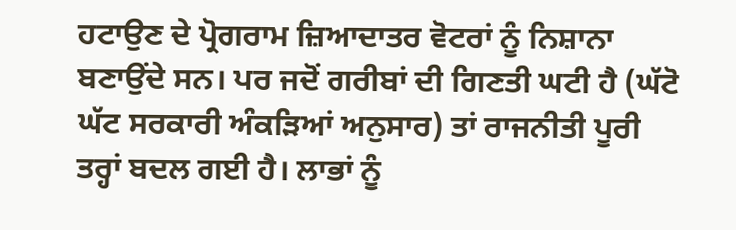ਹਟਾਉਣ ਦੇ ਪ੍ਰੋਗਰਾਮ ਜ਼ਿਆਦਾਤਰ ਵੋਟਰਾਂ ਨੂੰ ਨਿਸ਼ਾਨਾ ਬਣਾਉਂਦੇ ਸਨ। ਪਰ ਜਦੋਂ ਗਰੀਬਾਂ ਦੀ ਗਿਣਤੀ ਘਟੀ ਹੈ (ਘੱਟੋ ਘੱਟ ਸਰਕਾਰੀ ਅੰਕੜਿਆਂ ਅਨੁਸਾਰ) ਤਾਂ ਰਾਜਨੀਤੀ ਪੂਰੀ ਤਰ੍ਹਾਂ ਬਦਲ ਗਈ ਹੈ। ਲਾਭਾਂ ਨੂੰ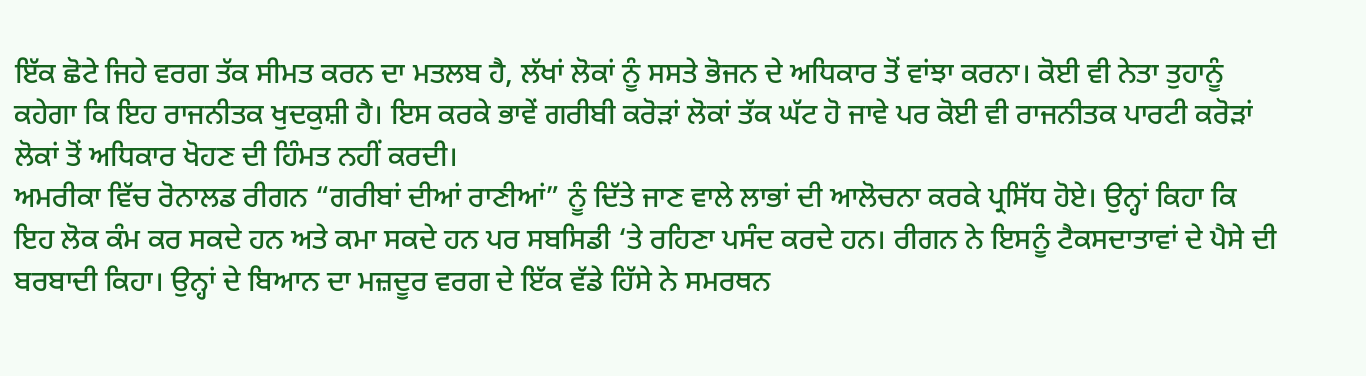ਇੱਕ ਛੋਟੇ ਜਿਹੇ ਵਰਗ ਤੱਕ ਸੀਮਤ ਕਰਨ ਦਾ ਮਤਲਬ ਹੈ, ਲੱਖਾਂ ਲੋਕਾਂ ਨੂੰ ਸਸਤੇ ਭੋਜਨ ਦੇ ਅਧਿਕਾਰ ਤੋਂ ਵਾਂਝਾ ਕਰਨਾ। ਕੋਈ ਵੀ ਨੇਤਾ ਤੁਹਾਨੂੰ ਕਹੇਗਾ ਕਿ ਇਹ ਰਾਜਨੀਤਕ ਖੁਦਕੁਸ਼ੀ ਹੈ। ਇਸ ਕਰਕੇ ਭਾਵੇਂ ਗਰੀਬੀ ਕਰੋੜਾਂ ਲੋਕਾਂ ਤੱਕ ਘੱਟ ਹੋ ਜਾਵੇ ਪਰ ਕੋਈ ਵੀ ਰਾਜਨੀਤਕ ਪਾਰਟੀ ਕਰੋੜਾਂ ਲੋਕਾਂ ਤੋਂ ਅਧਿਕਾਰ ਖੋਹਣ ਦੀ ਹਿੰਮਤ ਨਹੀਂ ਕਰਦੀ।
ਅਮਰੀਕਾ ਵਿੱਚ ਰੋਨਾਲਡ ਰੀਗਨ “ਗਰੀਬਾਂ ਦੀਆਂ ਰਾਣੀਆਂ” ਨੂੰ ਦਿੱਤੇ ਜਾਣ ਵਾਲੇ ਲਾਭਾਂ ਦੀ ਆਲੋਚਨਾ ਕਰਕੇ ਪ੍ਰਸਿੱਧ ਹੋਏ। ਉਨ੍ਹਾਂ ਕਿਹਾ ਕਿ ਇਹ ਲੋਕ ਕੰਮ ਕਰ ਸਕਦੇ ਹਨ ਅਤੇ ਕਮਾ ਸਕਦੇ ਹਨ ਪਰ ਸਬਸਿਡੀ ‘ਤੇ ਰਹਿਣਾ ਪਸੰਦ ਕਰਦੇ ਹਨ। ਰੀਗਨ ਨੇ ਇਸਨੂੰ ਟੈਕਸਦਾਤਾਵਾਂ ਦੇ ਪੈਸੇ ਦੀ ਬਰਬਾਦੀ ਕਿਹਾ। ਉਨ੍ਹਾਂ ਦੇ ਬਿਆਨ ਦਾ ਮਜ਼ਦੂਰ ਵਰਗ ਦੇ ਇੱਕ ਵੱਡੇ ਹਿੱਸੇ ਨੇ ਸਮਰਥਨ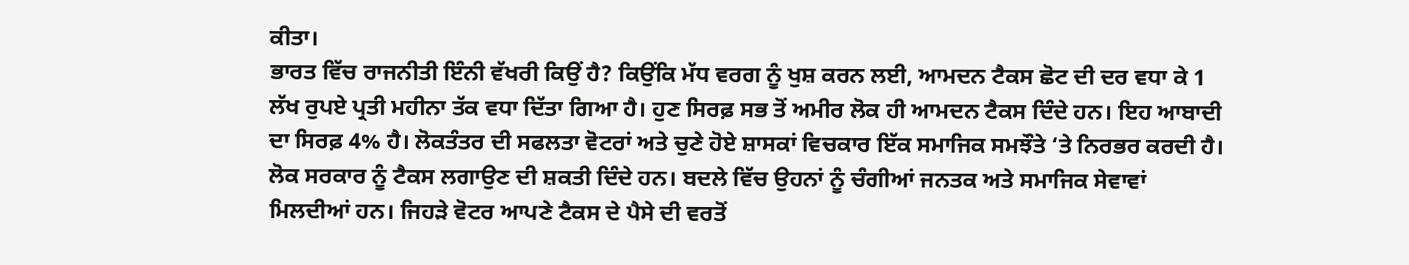ਕੀਤਾ।
ਭਾਰਤ ਵਿੱਚ ਰਾਜਨੀਤੀ ਇੰਨੀ ਵੱਖਰੀ ਕਿਉਂ ਹੈ? ਕਿਉਂਕਿ ਮੱਧ ਵਰਗ ਨੂੰ ਖੁਸ਼ ਕਰਨ ਲਈ, ਆਮਦਨ ਟੈਕਸ ਛੋਟ ਦੀ ਦਰ ਵਧਾ ਕੇ 1 ਲੱਖ ਰੁਪਏ ਪ੍ਰਤੀ ਮਹੀਨਾ ਤੱਕ ਵਧਾ ਦਿੱਤਾ ਗਿਆ ਹੈ। ਹੁਣ ਸਿਰਫ਼ ਸਭ ਤੋਂ ਅਮੀਰ ਲੋਕ ਹੀ ਆਮਦਨ ਟੈਕਸ ਦਿੰਦੇ ਹਨ। ਇਹ ਆਬਾਦੀ ਦਾ ਸਿਰਫ਼ 4% ਹੈ। ਲੋਕਤੰਤਰ ਦੀ ਸਫਲਤਾ ਵੋਟਰਾਂ ਅਤੇ ਚੁਣੇ ਹੋਏ ਸ਼ਾਸਕਾਂ ਵਿਚਕਾਰ ਇੱਕ ਸਮਾਜਿਕ ਸਮਝੌਤੇ ‘ਤੇ ਨਿਰਭਰ ਕਰਦੀ ਹੈ। ਲੋਕ ਸਰਕਾਰ ਨੂੰ ਟੈਕਸ ਲਗਾਉਣ ਦੀ ਸ਼ਕਤੀ ਦਿੰਦੇ ਹਨ। ਬਦਲੇ ਵਿੱਚ ਉਹਨਾਂ ਨੂੰ ਚੰਗੀਆਂ ਜਨਤਕ ਅਤੇ ਸਮਾਜਿਕ ਸੇਵਾਵਾਂ ਮਿਲਦੀਆਂ ਹਨ। ਜਿਹੜੇ ਵੋਟਰ ਆਪਣੇ ਟੈਕਸ ਦੇ ਪੈਸੇ ਦੀ ਵਰਤੋਂ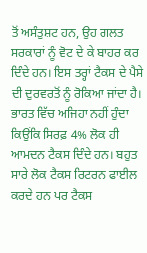ਤੋਂ ਅਸੰਤੁਸ਼ਟ ਹਨ, ਉਹ ਗਲਤ ਸਰਕਾਰਾਂ ਨੂੰ ਵੋਟ ਦੇ ਕੇ ਬਾਹਰ ਕਰ ਦਿੰਦੇ ਹਨ। ਇਸ ਤਰ੍ਹਾਂ ਟੈਕਸ ਦੇ ਪੈਸੇ ਦੀ ਦੁਰਵਰਤੋਂ ਨੂੰ ਰੋਕਿਆ ਜਾਂਦਾ ਹੈ।
ਭਾਰਤ ਵਿੱਚ ਅਜਿਹਾ ਨਹੀਂ ਹੁੰਦਾ ਕਿਉਂਕਿ ਸਿਰਫ਼ 4% ਲੋਕ ਹੀ ਆਮਦਨ ਟੈਕਸ ਦਿੰਦੇ ਹਨ। ਬਹੁਤ ਸਾਰੇ ਲੋਕ ਟੈਕਸ ਰਿਟਰਨ ਫਾਈਲ ਕਰਦੇ ਹਨ ਪਰ ਟੈਕਸ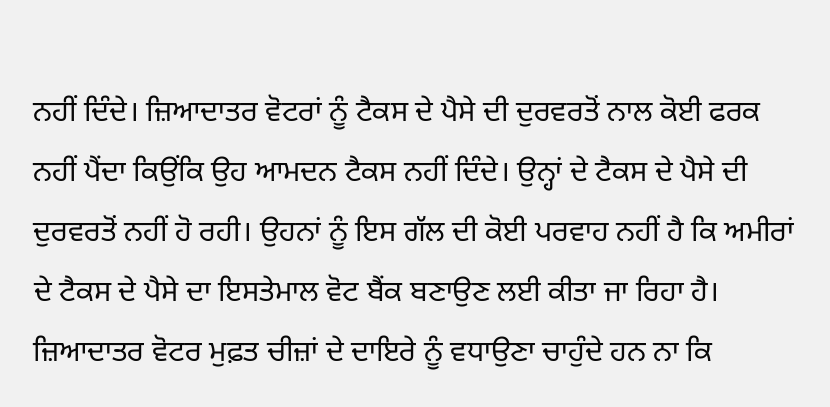ਨਹੀਂ ਦਿੰਦੇ। ਜ਼ਿਆਦਾਤਰ ਵੋਟਰਾਂ ਨੂੰ ਟੈਕਸ ਦੇ ਪੈਸੇ ਦੀ ਦੁਰਵਰਤੋਂ ਨਾਲ ਕੋਈ ਫਰਕ ਨਹੀਂ ਪੈਂਦਾ ਕਿਉਂਕਿ ਉਹ ਆਮਦਨ ਟੈਕਸ ਨਹੀਂ ਦਿੰਦੇ। ਉਨ੍ਹਾਂ ਦੇ ਟੈਕਸ ਦੇ ਪੈਸੇ ਦੀ ਦੁਰਵਰਤੋਂ ਨਹੀਂ ਹੋ ਰਹੀ। ਉਹਨਾਂ ਨੂੰ ਇਸ ਗੱਲ ਦੀ ਕੋਈ ਪਰਵਾਹ ਨਹੀਂ ਹੈ ਕਿ ਅਮੀਰਾਂ ਦੇ ਟੈਕਸ ਦੇ ਪੈਸੇ ਦਾ ਇਸਤੇਮਾਲ ਵੋਟ ਬੈਂਕ ਬਣਾਉਣ ਲਈ ਕੀਤਾ ਜਾ ਰਿਹਾ ਹੈ। ਜ਼ਿਆਦਾਤਰ ਵੋਟਰ ਮੁਫ਼ਤ ਚੀਜ਼ਾਂ ਦੇ ਦਾਇਰੇ ਨੂੰ ਵਧਾਉਣਾ ਚਾਹੁੰਦੇ ਹਨ ਨਾ ਕਿ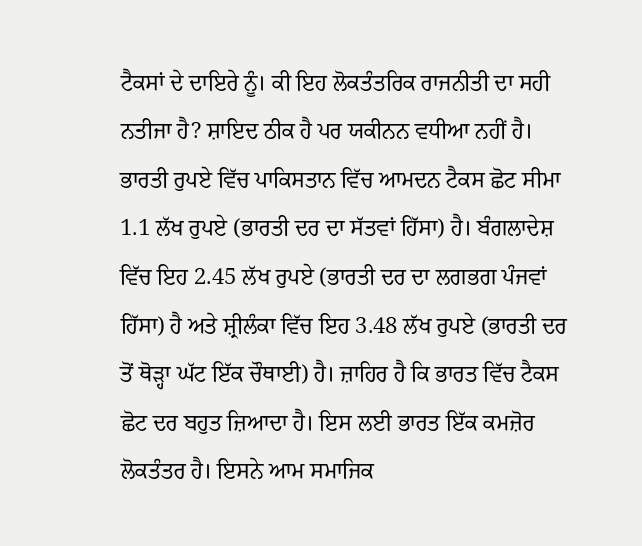ਟੈਕਸਾਂ ਦੇ ਦਾਇਰੇ ਨੂੰ। ਕੀ ਇਹ ਲੋਕਤੰਤਰਿਕ ਰਾਜਨੀਤੀ ਦਾ ਸਹੀ ਨਤੀਜਾ ਹੈ? ਸ਼ਾਇਦ ਠੀਕ ਹੈ ਪਰ ਯਕੀਨਨ ਵਧੀਆ ਨਹੀਂ ਹੈ।
ਭਾਰਤੀ ਰੁਪਏ ਵਿੱਚ ਪਾਕਿਸਤਾਨ ਵਿੱਚ ਆਮਦਨ ਟੈਕਸ ਛੋਟ ਸੀਮਾ 1.1 ਲੱਖ ਰੁਪਏ (ਭਾਰਤੀ ਦਰ ਦਾ ਸੱਤਵਾਂ ਹਿੱਸਾ) ਹੈ। ਬੰਗਲਾਦੇਸ਼ ਵਿੱਚ ਇਹ 2.45 ਲੱਖ ਰੁਪਏ (ਭਾਰਤੀ ਦਰ ਦਾ ਲਗਭਗ ਪੰਜਵਾਂ ਹਿੱਸਾ) ਹੈ ਅਤੇ ਸ਼੍ਰੀਲੰਕਾ ਵਿੱਚ ਇਹ 3.48 ਲੱਖ ਰੁਪਏ (ਭਾਰਤੀ ਦਰ ਤੋਂ ਥੋੜ੍ਹਾ ਘੱਟ ਇੱਕ ਚੌਥਾਈ) ਹੈ। ਜ਼ਾਹਿਰ ਹੈ ਕਿ ਭਾਰਤ ਵਿੱਚ ਟੈਕਸ ਛੋਟ ਦਰ ਬਹੁਤ ਜ਼ਿਆਦਾ ਹੈ। ਇਸ ਲਈ ਭਾਰਤ ਇੱਕ ਕਮਜ਼ੋਰ ਲੋਕਤੰਤਰ ਹੈ। ਇਸਨੇ ਆਮ ਸਮਾਜਿਕ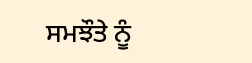ਸਮਝੌਤੇ ਨੂੰ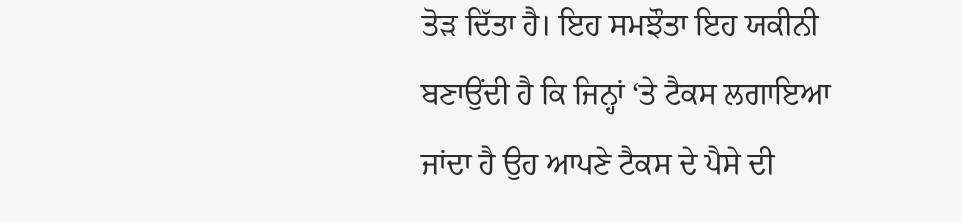ਤੋੜ ਦਿੱਤਾ ਹੈ। ਇਹ ਸਮਝੌਤਾ ਇਹ ਯਕੀਨੀ ਬਣਾਉਂਦੀ ਹੈ ਕਿ ਜਿਨ੍ਹਾਂ ‘ਤੇ ਟੈਕਸ ਲਗਾਇਆ ਜਾਂਦਾ ਹੈ ਉਹ ਆਪਣੇ ਟੈਕਸ ਦੇ ਪੈਸੇ ਦੀ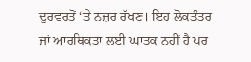ਦੁਰਵਰਤੋਂ ‘ਤੇ ਨਜ਼ਰ ਰੱਖਣ। ਇਹ ਲੋਕਤੰਤਰ ਜਾਂ ਆਰਥਿਕਤਾ ਲਈ ਘਾਤਕ ਨਹੀਂ ਹੈ ਪਰ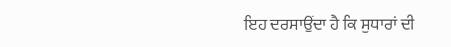ਇਹ ਦਰਸਾਉਂਦਾ ਹੈ ਕਿ ਸੁਧਾਰਾਂ ਦੀ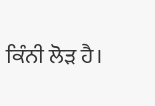ਕਿੰਨੀ ਲੋੜ ਹੈ।